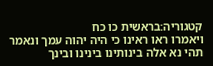קטגוריה:בראשית כו כח
ויאמרו ראו ראינו כי היה יהוה עמך ונאמר תהי נא אלה בינותינו בינינו ובינך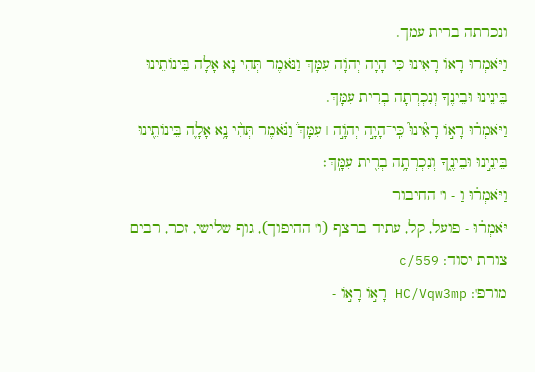ונכרתה ברית עמך.
וַיֹּאמְרוּ רָאוֹ רָאִינוּ כִּי הָיָה יְהֹוָה עִמָּךְ וַנֹּאמֶר תְּהִי נָא אָלָה בֵּינוֹתֵינוּ בֵּינֵינוּ וּבֵינֶךָ וְנִכְרְתָה בְרִית עִמָּךְ.
וַיֹּאמְר֗וּ רָא֣וֹ רָאִ֘ינוּ֮ כִּֽי־הָיָ֣ה יְהֹוָ֣ה ׀ עִמָּךְ֒ וַנֹּ֗אמֶר תְּהִ֨י נָ֥א אָלָ֛ה בֵּינוֹתֵ֖ינוּ בֵּינֵ֣ינוּ וּבֵינֶ֑ךָ וְנִכְרְתָ֥ה בְרִ֖ית עִמָּֽךְ׃
וַיֹּאמְר֗וּ וַ - ו' החיבור
יֹּאמְר֗וּ - פועל, קל, עתיד ברצף (ו' ההיפוך), גוף שלישי, זכר, רבים
צורת יסוד: c/559
מורפ': HC/Vqw3mp רָא֣וֹ רָא֣וֹ -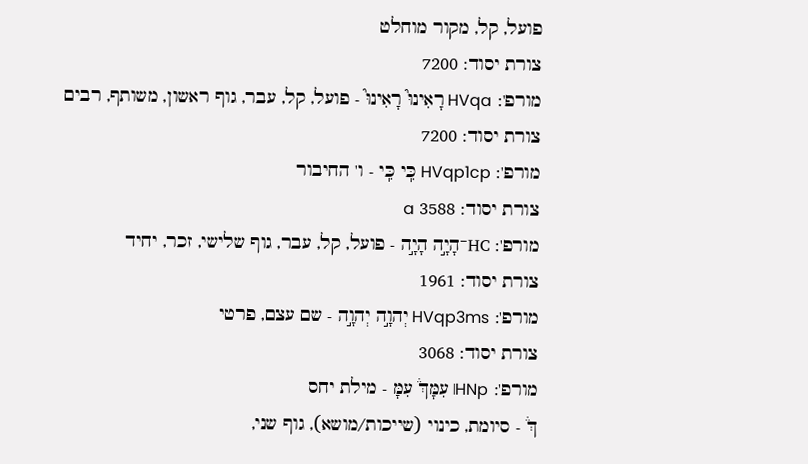פועל, קל, מקור מוחלט
צורת יסוד: 7200
מורפ': HVqa רָאִינוּ֮ רָאִינוּ֮ - פועל, קל, עבר, גוף ראשון, משותף, רבים
צורת יסוד: 7200
מורפ': HVqp1cp כִּֽי כִּֽי - ו' החיבור
צורת יסוד: 3588 a
מורפ': HC־הָיָ֣ה הָיָ֣ה - פועל, קל, עבר, גוף שלישי, זכר, יחיד
צורת יסוד: 1961
מורפ': HVqp3ms יְהוָ֣ה יְהוָ֣ה - שם עצם, פרטי
צורת יסוד: 3068
מורפ': HNp׀ עִמָּךְ֒ עִמָּ - מילת יחס
ךְ֒ - סיומת, כינוי (שייכות/מושא), גוף שני,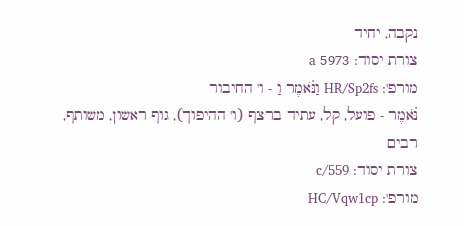נקבה, יחיד
צורת יסוד: 5973 a
מורפ': HR/Sp2fs וַנֹּ֗אמֶר וַ - ו' החיבור
נֹּ֗אמֶר - פועל, קל, עתיד ברצף (ו' ההיפוך), גוף ראשון, משותף, רבים
צורת יסוד: c/559
מורפ': HC/Vqw1cp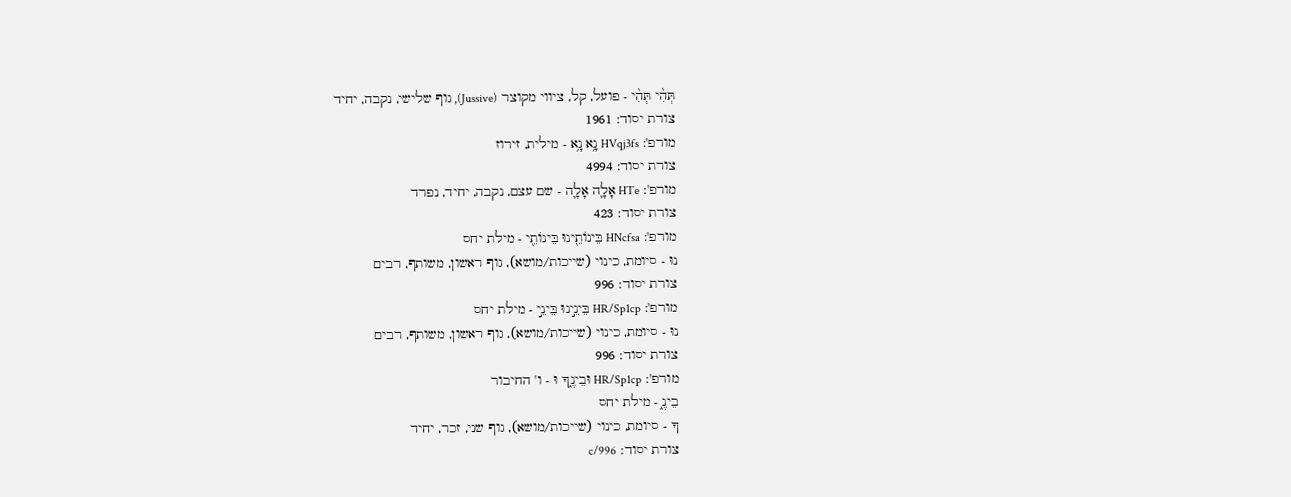תְּהִ֨י תְּהִ֨י - פועל, קל, ציווי מקוצר (Jussive), גוף שלישי, נקבה, יחיד
צורת יסוד: 1961
מורפ': HVqj3fs נָ֥א נָ֥א - מילית, זירוז
צורת יסוד: 4994
מורפ': HTe אָלָ֛ה אָלָ֛ה - שם עצם, נקבה, יחיד, נפרד
צורת יסוד: 423
מורפ': HNcfsa בֵּינוֹתֵ֖ינוּ בֵּינוֹתֵ֖י - מילת יחס
נוּ - סיומת, כינוי (שייכות/מושא), גוף ראשון, משותף, רבים
צורת יסוד: 996
מורפ': HR/Sp1cp בֵּינֵ֣ינוּ בֵּינֵ֣י - מילת יחס
נוּ - סיומת, כינוי (שייכות/מושא), גוף ראשון, משותף, רבים
צורת יסוד: 996
מורפ': HR/Sp1cp וּבֵינֶ֑ךָ וּ - ו' החיבור
בֵינֶ֑ - מילת יחס
ךָ - סיומת, כינוי (שייכות/מושא), גוף שני, זכר, יחיד
צורת יסוד: c/996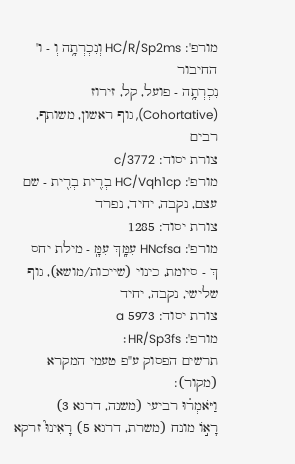מורפ': HC/R/Sp2ms וְנִכְרְתָ֥ה וְ - ו' החיבור
נִכְרְתָ֥ה - פועל, קל, זירוז (Cohortative), גוף ראשון, משותף, רבים
צורת יסוד: c/3772
מורפ': HC/Vqh1cp בְרִ֖ית בְרִ֖ית - שם עצם, נקבה, יחיד, נפרד
צורת יסוד: 1285
מורפ': HNcfsa עִמָּֽךְ עִמָּֽ - מילת יחס
ךְ - סיומת, כינוי (שייכות/מושא), גוף שלישי, נקבה, יחיד
צורת יסוד: 5973 a
מורפ': HR/Sp3fs׃
תרשים הפסוק ע"פ טעמי המקרא (מקור):
וַיֹּאמְר֗וּ רביעי (משנה, דרגא 3)
רָא֣וֹ מונח (משרת, דרגא 5) רָאִינוּ֮ זרקא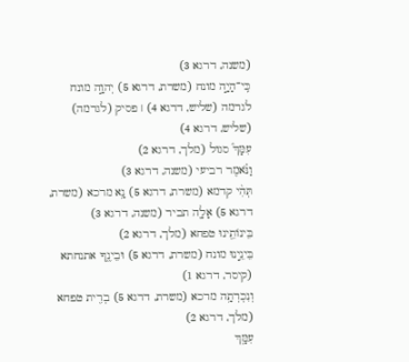(משנה, דרגא 3)
כִּֽי־הָיָ֣ה מונח (משרת, דרגא 5) יְהוָ֣ה מונח לגרמה (שליש, דרגא 4) ׀ פסיק (לגרמה) (שליש, דרגא 4)
עִמָּךְ֒ סגול (מלך, דרגא 2)
וַנֹּ֗אמֶר רביעי (משנה, דרגא 3)
תְּהִ֨י קדמא (משרת, דרגא 5) נָ֥א מרכא (משרת, דרגא 5) אָלָ֛ה תביר (משנה, דרגא 3)
בֵּינוֹתֵ֖ינוּ טפחא (מלך, דרגא 2)
בֵּינֵ֣ינוּ מונח (משרת, דרגא 5) וּבֵינֶ֑ךָ אתנחתא (קיסר, דרגא 1)
וְנִכְרְתָ֥ה מרכא (משרת, דרגא 5) בְרִ֖ית טפחא (מלך, דרגא 2)
עִמָּֽךְ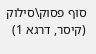סוף פסוק\סילוק (קיסר, דרגא 1)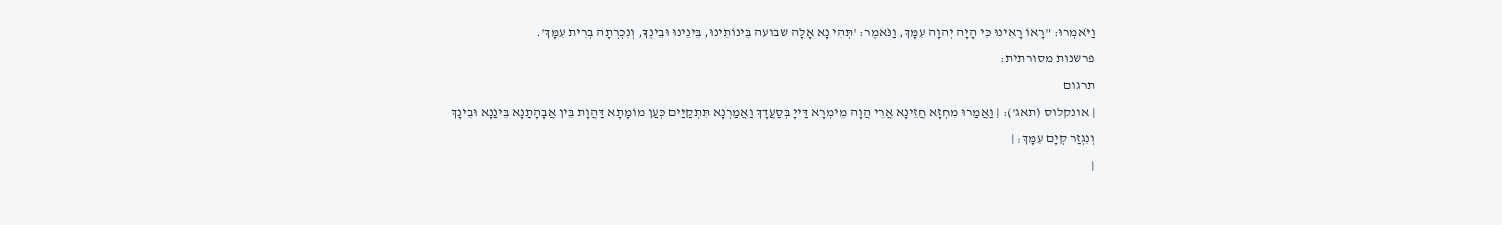וַיֹּאמְרוּ: "רָאוֹ רָאִינוּ כִּי הָיָה יְהוָה עִמָּךְ, וַנֹּאמֶר: 'תְּהִי נָא אָלָה שבועה בֵּינוֹתֵינוּ, בֵּינֵינוּ וּבֵינֶךָ, וְנִכְרְתָה בְרִית עִמָּךְ'.
פרשנות מסורתית:
תרגום
| אונקלוס (תאג'): | וַאֲמַרוּ מִחְזָא חֲזֵינָא אֲרֵי הֲוָה מֵימְרָא דַּייָ בְּסַעֲדָךְ וַאֲמַרְנָא תִּתְקַיַּים כְּעַן מוֹמָתָא דַּהֲוָת בֵּין אֲבָהָתַנָא בֵּינַנָא וּבֵינָךְ וְנִגְזַר קְיָם עִמָּךְ׃ |
|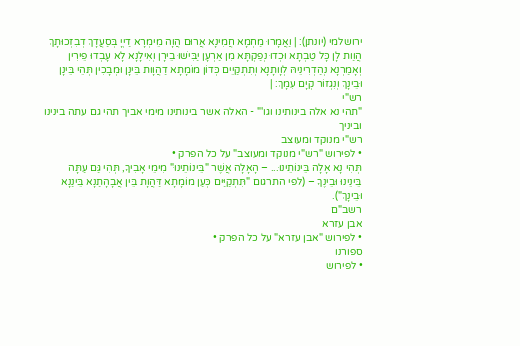ירושלמי (יונתן): | וַאֲמָרוּ מַחְמָא חֲמִינָא אֲרוּם הֲוָה מֵימְרָא דַיְיָ בְּסַעֲדָךְ דְבִזְכוּתָךְ הֲוַות לָן כָּל טַבְתָא וּכְדוּ נְפַקְתָּא מִן אַרְעָן יַבִּישׁוּ בֵירָן וְאִילָנָא לָא עָבְדוּ פֵירִין וְאָמַרְנָא נְהַדְרִינֵיהּ לְוָותָנָא וְתִתְקַיֵים כְּדוֹן מוֹמָתָא דַהֲוָות בֵּינָן וּמְבָכִין תְּהֵי בֵּינָן וּבֵינָךְ וְנִגְזוֹר קְיָם עִמָךְ: |
רש"י
"תהי נא אלה בינותינו וגו'" - האלה אשר בינותינו מימי אביך תהי גם עתה בינינו וביניך
רש"י מנוקד ומעוצב
• לפירוש "רש"י מנוקד ומעוצב" על כל הפרק •
תְּהִי נָא אָלָה בֵּינוֹתֵינוּ... – הָאָלָה אֲשֶׁר "בֵּינוֹתֵינוּ" מִימֵי אָבִיךָ, תְּהִי גַּם עַתָּה
בֵּינֵינוּ וּבֵינֶךָ – (לפי התרגום "תִּתְקַיַּים כְּעַן מוֹמָתָא דַּהֲוָת בֵּין אֲבָהָתַנָא בֵּינַנָא וּבֵינָךְ").
רשב"ם
אבן עזרא
• לפירוש "אבן עזרא" על כל הפרק •
ספורנו
• לפירוש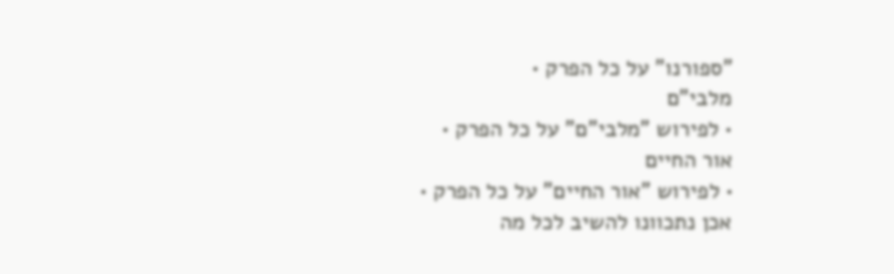"ספורנו" על כל הפרק •
מלבי"ם
• לפירוש "מלבי"ם" על כל הפרק •
אור החיים
• לפירוש "אור החיים" על כל הפרק •
אכן נתכוונו להשיב לכל מה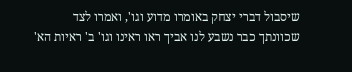שיסבול דברי יצחק באומרו מדוע וגו', ואמרו לצד שכוונתך כבר נשבע לנו אביך ראו ראינו וגו' ב' ראיות הא'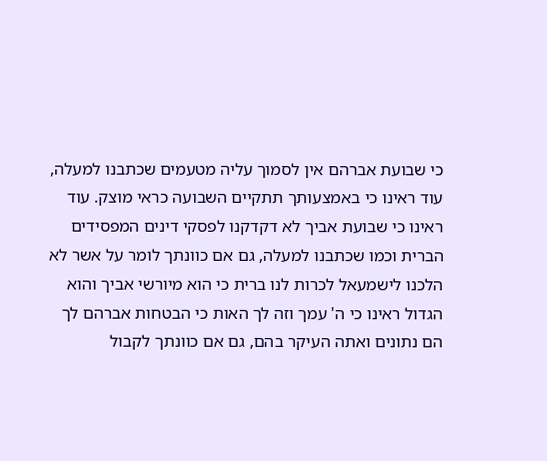כי שבועת אברהם אין לסמוך עליה מטעמים שכתבנו למעלה, עוד ראינו כי באמצעותך תתקיים השבועה כראי מוצק. עוד ראינו כי שבועת אביך לא דקדקנו לפסקי דינים המפסידים הברית וכמו שכתבנו למעלה, גם אם כוונתך לומר על אשר לא הלכנו לישמעאל לכרות לנו ברית כי הוא מיורשי אביך והוא הגדול ראינו כי ה' עמך וזה לך האות כי הבטחות אברהם לך הם נתונים ואתה העיקר בהם, גם אם כוונתך לקבול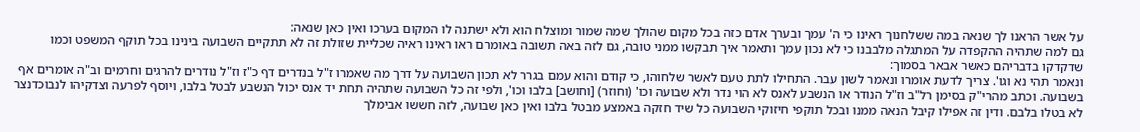על אשר הראנו לך שנאה במה ששלחנוך ראינו כי ה' עמך ובערך אדם כזה בכל מקום שהולך שמה שמור ומוצלח הוא ולא ישתנה לו המקום בערכו ואין כאן שנאה:
גם למה שתהיה ההקפדה על המתגלה מלבבנו כי לא נכון עמך ותאמר איך תבקשו ממני טובה, גם לזה באה תשובה באומרם ראו ראינו ראיה שכליית שזולת זה לא תתקיים השבועה בינינו בכל תוקף המשפט וכמו שדקדקו בדבריהם כאשר אבאר בסמוך:
ונאמר תהי נא וגו'. צריך לדעת אומרו ונאמר לשון עבר. התחילו לתת טעם לאשר שלחוהו, כי קודם והוא עמם בגרר לא תכון השבועה על דרך מה שאמרו ז"ל בנדרים דף כ"ז וז"ל נודרים להרגים וחרמים וב"ה אומרים אף בשבועה. וכתב מהרי"ק בסימן רל"ב וז"ל הנודר או הנשבע לאנס לא הוי נדר ולא שבועה וכו' (וחוזר) [וחושב] בלבו וכו', ולפי זה כל השבועה שתהיה תחת יד אנס יכול הנשבע לבטל בלבו, ויוסף לפרעה וצדקיהו לנבוכדנצר לא בטלו בלבם. ודין זה אפילו קיבל הנאה ממנו ובכל תוקפי חיזוקי השבועה כל שיד חזקה באמצע מבטל בלבו ואין כאן שבועה, לזה חששו אבימלך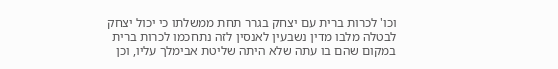וכו' לכרות ברית עם יצחק בגרר תחת ממשלתו כי יכול יצחק לבטלה מלבו מדין נשבעין לאנסין לזה נתחכמו לכרות ברית במקום שהם בו עתה שלא היתה שליטת אבימלך עליו, וכן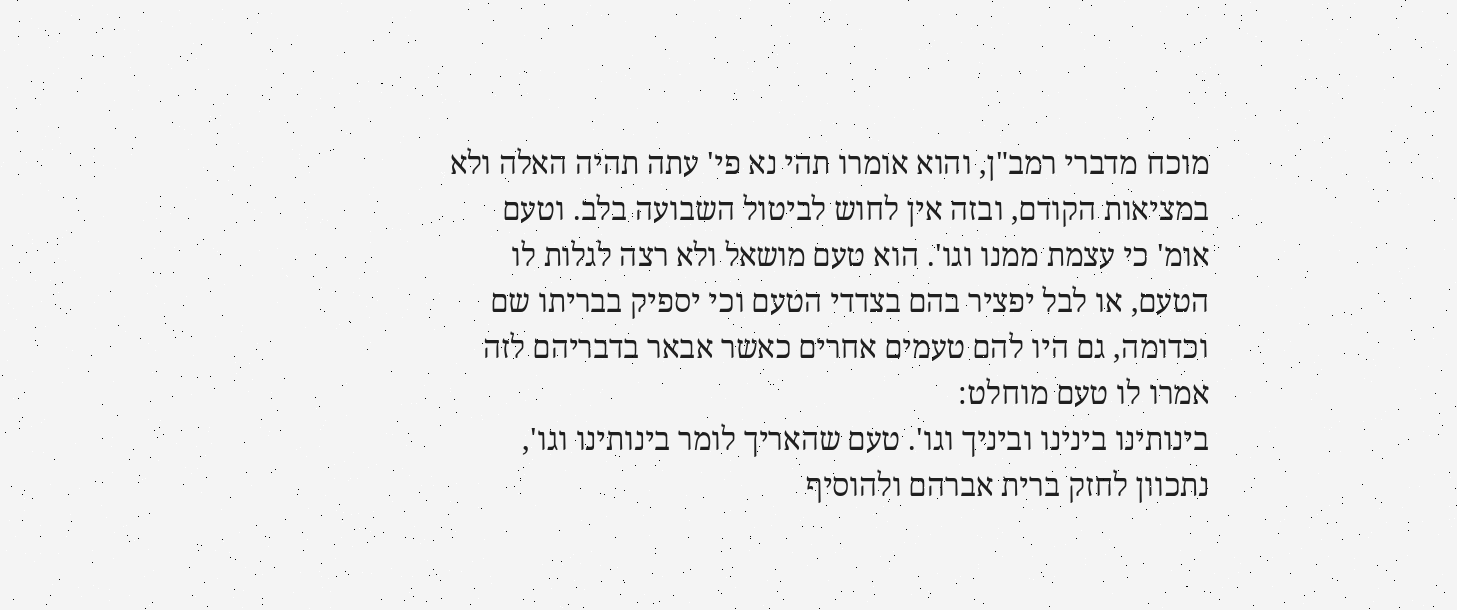מוכח מדברי רמב"ן, והוא אומרו תהי נא פי' עתה תהיה האלה ולא במציאות הקודם, ובזה אין לחוש לביטול השבועה בלב. וטעם אומ' כי עצמת ממנו וגו'. הוא טעם מושאל ולא רצה לגלות לו הטעם, או לבל יפציר בהם בצדדי הטעם וכי יספיק בבריתו שם וכדומה, גם היו להם טעמים אחרים כאשר אבאר בדבריהם לזה אמרו לו טעם מוחלט:
בינותינו בינינו וביניך וגו'. טעם שהאריך לומר בינותינו וגו', נתכוון לחזק ברית אברהם ולהוסיף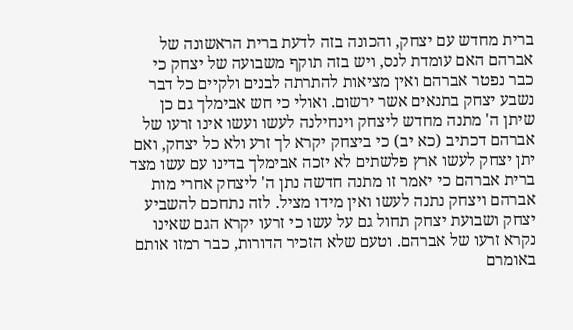ברית מחדש עם יצחק, והכונה בזה לדעת ברית הראשונה של אברהם האם עומדת לנס, ויש בזה תוקף משבועה של יצחק כי כבר נפטר אברהם ואין מציאות להתרתה לבנים ולקיים כל דבר נשבע יצחק בתנאים אשר ירשום. ואולי כי חש אבימלך גם כן שיתן ה' מתנה מחדש ליצחק וינחילנה לעשו ועשו אינו זרעו של אברהם דכתיב (כא יב) כי ביצחק יקרא לך זרע ולא כל יצחק, ואם יתן יצחק לעשו ארץ פלשתים לא יזכה אבימלך בדינו עם עשו מצד ברית אברהם כי יאמר זו מתנה חדשה נתן ה' ליצחק אחרי מות אברהם ויצחק נתנה לעשו ואין מידו מציל. לזה נתחכם להשביע יצחק ושבועת יצחק תחול גם על עשו כי זרעו יקרא הגם שאינו נקרא זרעו של אברהם. וטעם שלא הזכיר הדורות, כבר רמזו אותם באומרם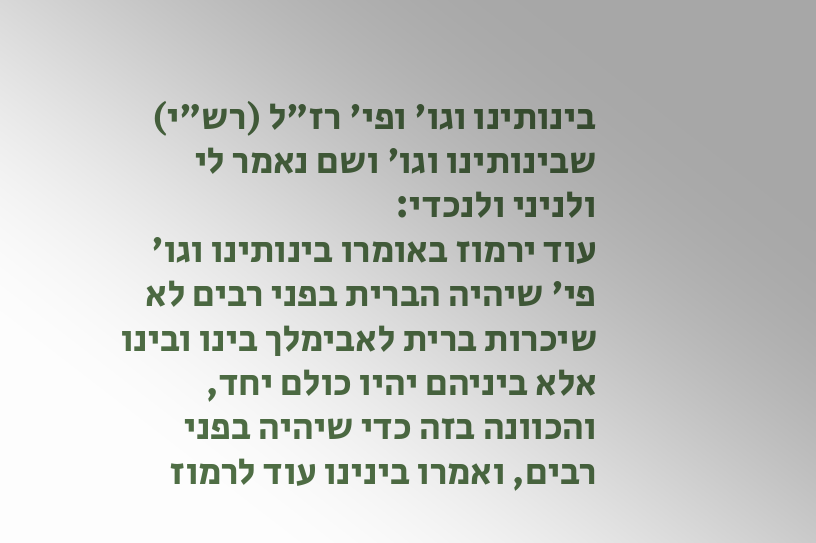בינותינו וגו' ופי' רז"ל (רש"י) שבינותינו וגו' ושם נאמר לי ולניני ולנכדי:
עוד ירמוז באומרו בינותינו וגו' פי' שיהיה הברית בפני רבים לא שיכרות ברית לאבימלך בינו ובינו אלא ביניהם יהיו כולם יחד, והכוונה בזה כדי שיהיה בפני רבים, ואמרו בינינו עוד לרמוז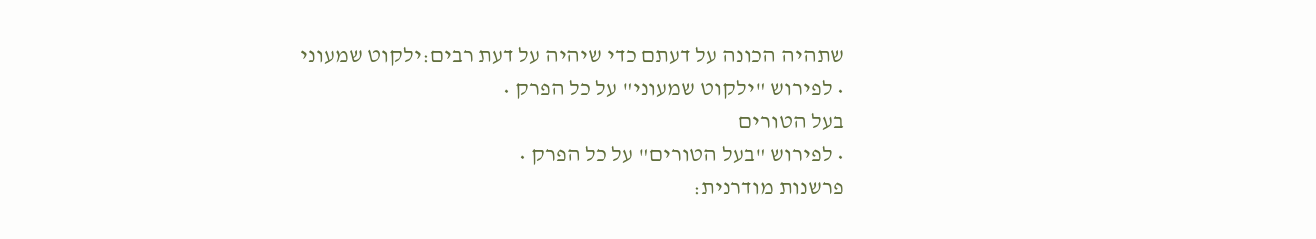שתהיה הכונה על דעתם כדי שיהיה על דעת רבים:ילקוט שמעוני
• לפירוש "ילקוט שמעוני" על כל הפרק •
בעל הטורים
• לפירוש "בעל הטורים" על כל הפרק •
פרשנות מודרנית: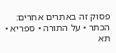פסוק זה באתרים אחרים: הכתר • על התורה • ספריא • תא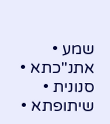שמע • אתנ"כתא • סנונית • שיתופתא •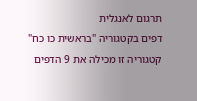תרגום לאנגלית
דפים בקטגוריה "בראשית כו כח"
קטגוריה זו מכילה את 9 הדפים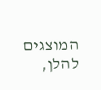המוצגים להלן,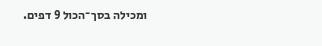ומכילה בסך־הכול 9 דפים.